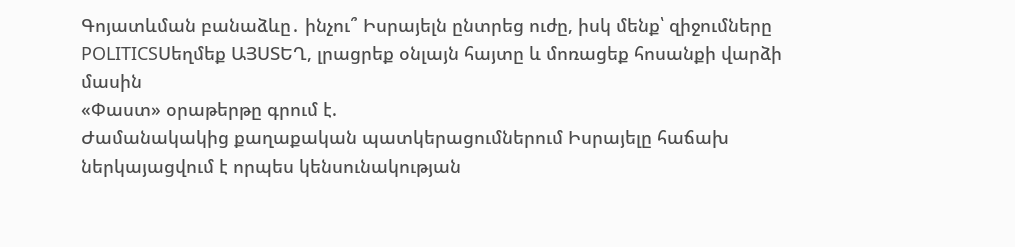Գոյատևման բանաձևը․ ինչու՞ Իսրայելն ընտրեց ուժը, իսկ մենք՝ զիջումները
POLITICSՍեղմեք ԱՅՍՏԵՂ, լրացրեք օնլայն հայտը և մոռացեք հոսանքի վարձի մասին
«Փաստ» օրաթերթը գրում է.
Ժամանակակից քաղաքական պատկերացումներում Իսրայելը հաճախ ներկայացվում է որպես կենսունակության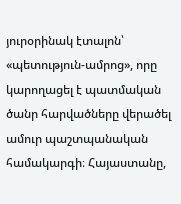յուրօրինակ էտալոն՝ «պետություն-ամրոց», որը կարողացել է պատմական ծանր հարվածները վերածել ամուր պաշտպանական համակարգի։ Հայաստանը,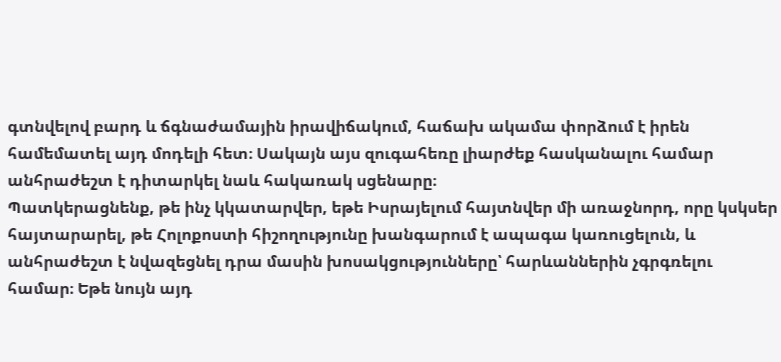գտնվելով բարդ և ճգնաժամային իրավիճակում, հաճախ ակամա փորձում է իրեն համեմատել այդ մոդելի հետ։ Սակայն այս զուգահեռը լիարժեք հասկանալու համար անհրաժեշտ է դիտարկել նաև հակառակ սցենարը։
Պատկերացնենք, թե ինչ կկատարվեր, եթե Իսրայելում հայտնվեր մի առաջնորդ, որը կսկսեր հայտարարել, թե Հոլոքոստի հիշողությունը խանգարում է ապագա կառուցելուն, և անհրաժեշտ է նվազեցնել դրա մասին խոսակցությունները՝ հարևաններին չգրգռելու համար։ Եթե նույն այդ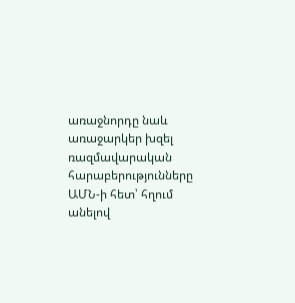առաջնորդը նաև առաջարկեր խզել ռազմավարական հարաբերությունները ԱՄՆ-ի հետ՝ հղում անելով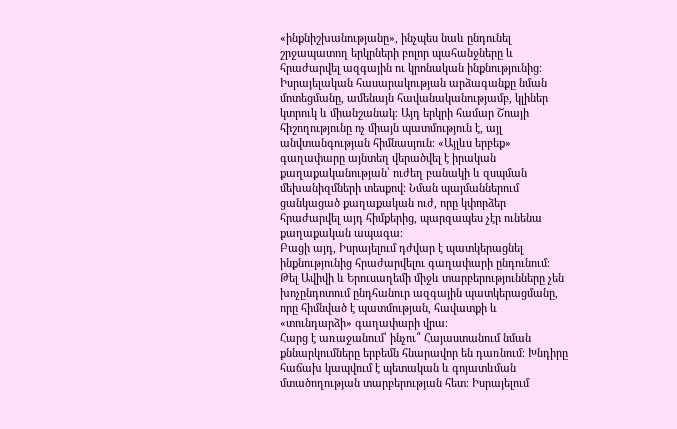«ինքնիշխանությանը», ինչպես նաև ընդունել շրջապատող երկրների բոլոր պահանջները և հրաժարվել ազգային ու կրոնական ինքնությունից։
Իսրայելական հասարակության արձագանքը նման մոտեցմանը, ամենայն հավանականությամբ, կլիներ կտրուկ և միանշանակ։ Այդ երկրի համար Շոայի հիշողությունը ոչ միայն պատմություն է, այլ անվտանգության հիմնասյուն։ «Այլևս երբեք» գաղափարը այնտեղ վերածվել է իրական քաղաքականության՝ ուժեղ բանակի և զսպման մեխանիզմների տեսքով։ Նման պայմաններում ցանկացած քաղաքական ուժ, որը կփորձեր հրաժարվել այդ հիմքերից, պարզապես չէր ունենա քաղաքական ապագա։
Բացի այդ, Իսրայելում դժվար է պատկերացնել ինքնությունից հրաժարվելու գաղափարի ընդունում։ Թել Ավիվի և Երուսաղեմի միջև տարբերությունները չեն խոչընդոտում ընդհանուր ազգային պատկերացմանը, որը հիմնված է պատմության, հավատքի և «տունդարձի» գաղափարի վրա։
Հարց է առաջանում՝ ինչու՞ Հայաստանում նման քննարկումները երբեմն հնարավոր են դառնում։ Խնդիրը հաճախ կապվում է պետական և գոյատևման մտածողության տարբերության հետ։ Իսրայելում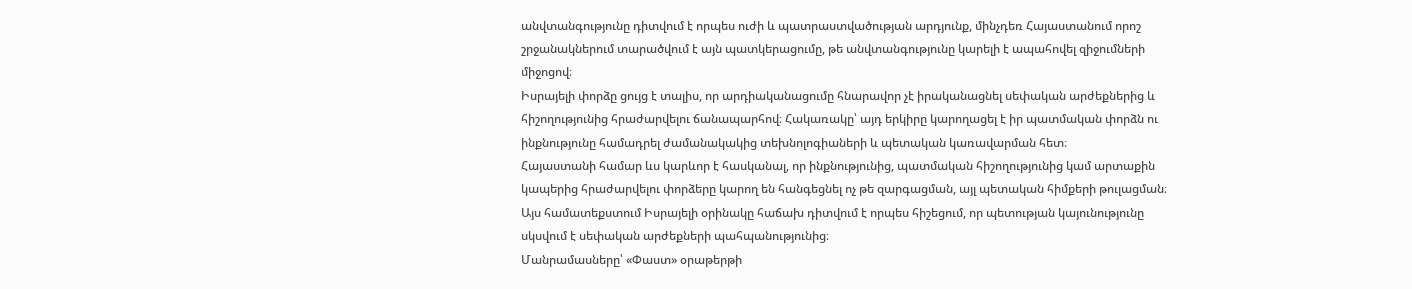անվտանգությունը դիտվում է որպես ուժի և պատրաստվածության արդյունք, մինչդեռ Հայաստանում որոշ շրջանակներում տարածվում է այն պատկերացումը, թե անվտանգությունը կարելի է ապահովել զիջումների միջոցով։
Իսրայելի փորձը ցույց է տալիս, որ արդիականացումը հնարավոր չէ իրականացնել սեփական արժեքներից և հիշողությունից հրաժարվելու ճանապարհով։ Հակառակը՝ այդ երկիրը կարողացել է իր պատմական փորձն ու ինքնությունը համադրել ժամանակակից տեխնոլոգիաների և պետական կառավարման հետ։
Հայաստանի համար ևս կարևոր է հասկանալ, որ ինքնությունից, պատմական հիշողությունից կամ արտաքին կապերից հրաժարվելու փորձերը կարող են հանգեցնել ոչ թե զարգացման, այլ պետական հիմքերի թուլացման։ Այս համատեքստում Իսրայելի օրինակը հաճախ դիտվում է որպես հիշեցում, որ պետության կայունությունը սկսվում է սեփական արժեքների պահպանությունից։
Մանրամասները՝ «Փաստ» օրաթերթի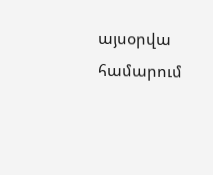այսօրվա համարում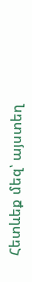Հետևեք մեզ՝ այստեղ